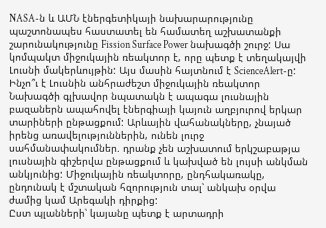NASA-ն և ԱՄՆ էներգետիկայի նախարարությունը պաշտոնապես հաստատել են համատեղ աշխատանքի շարունակությունը Fission Surface Power նախագծի շուրջ: Սա կոմպակտ միջուկային ռեակտոր է, որը պետք է տեղակայվի Լուսնի մակերևույթին: Այս մասին հայտնում է ScienceAlert-ը:
Ինչո՞ւ է Լուսնին անհրաժեշտ միջուկային ռեակտոր
Նախագծի գլխավոր նպատակն է ապագա լուսնային բազաներն ապահովել էներգիայի կայուն աղբյուրով երկար տարիների ընթացքում: Արևային վահանակները, չնայած իրենց առավելություններին, ունեն լուրջ սահմանափակումներ. դրանք չեն աշխատում երկշաբաթյա լուսնային գիշերվա ընթացքում և կախված են լույսի անկման անկյունից: Միջուկային ռեակտորը, ընդհակառակը, ընդունակ է մշտական հզորություն տալ՝ անկախ օրվա ժամից կամ Արեգակի դիրքից:
Ըստ պլանների՝ կայանը պետք է արտադրի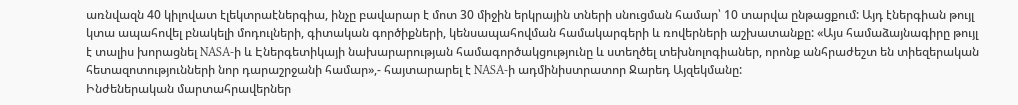առնվազն 40 կիլովատ էլեկտրաէներգիա, ինչը բավարար է մոտ 30 միջին երկրային տների սնուցման համար՝ 10 տարվա ընթացքում: Այդ էներգիան թույլ կտա ապահովել բնակելի մոդուլների, գիտական գործիքների, կենսապահովման համակարգերի և ռովերների աշխատանքը: «Այս համաձայնագիրը թույլ է տալիս խորացնել NASA-ի և Էներգետիկայի նախարարության համագործակցությունը և ստեղծել տեխնոլոգիաներ, որոնք անհրաժեշտ են տիեզերական հետազոտությունների նոր դարաշրջանի համար»,- հայտարարել է NASA-ի ադմինիստրատոր Ջարեդ Այզեկմանը:
Ինժեներական մարտահրավերներ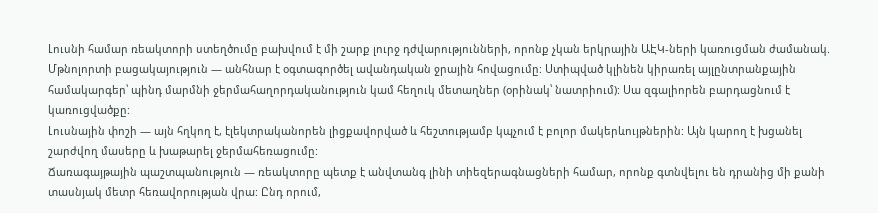Լուսնի համար ռեակտորի ստեղծումը բախվում է մի շարք լուրջ դժվարությունների, որոնք չկան երկրային ԱԷԿ-ների կառուցման ժամանակ.
Մթնոլորտի բացակայություն — անհնար է օգտագործել ավանդական ջրային հովացումը: Ստիպված կլինեն կիրառել այլընտրանքային համակարգեր՝ պինդ մարմնի ջերմահաղորդականություն կամ հեղուկ մետաղներ (օրինակ՝ նատրիում): Սա զգալիորեն բարդացնում է կառուցվածքը:
Լուսնային փոշի — այն հղկող է, էլեկտրականորեն լիցքավորված և հեշտությամբ կպչում է բոլոր մակերևույթներին: Այն կարող է խցանել շարժվող մասերը և խաթարել ջերմահեռացումը:
Ճառագայթային պաշտպանություն — ռեակտորը պետք է անվտանգ լինի տիեզերագնացների համար, որոնք գտնվելու են դրանից մի քանի տասնյակ մետր հեռավորության վրա: Ընդ որում,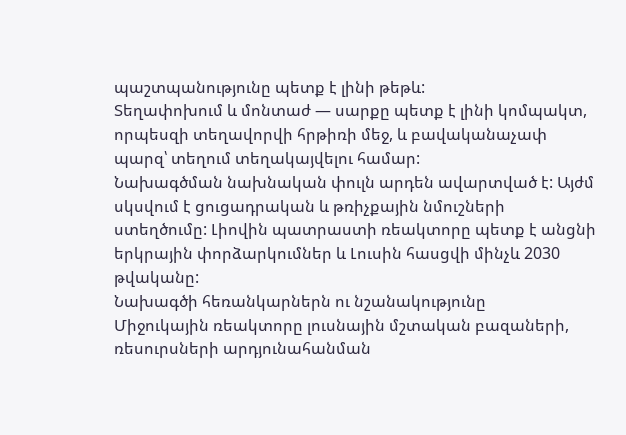պաշտպանությունը պետք է լինի թեթև:
Տեղափոխում և մոնտաժ — սարքը պետք է լինի կոմպակտ, որպեսզի տեղավորվի հրթիռի մեջ, և բավականաչափ պարզ՝ տեղում տեղակայվելու համար:
Նախագծման նախնական փուլն արդեն ավարտված է: Այժմ սկսվում է ցուցադրական և թռիչքային նմուշների ստեղծումը: Լիովին պատրաստի ռեակտորը պետք է անցնի երկրային փորձարկումներ և Լուսին հասցվի մինչև 2030 թվականը:
Նախագծի հեռանկարներն ու նշանակությունը
Միջուկային ռեակտորը լուսնային մշտական բազաների, ռեսուրսների արդյունահանման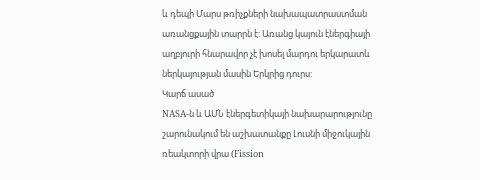և դեպի Մարս թռիչքների նախապատրաստման առանցքային տարրն է: Առանց կայուն էներգիայի աղբյուրի հնարավոր չէ խոսել մարդու երկարատև ներկայության մասին Երկրից դուրս:
Կարճ ասած
NASA-ն և ԱՄՆ էներգետիկայի նախարարությունը շարունակում են աշխատանքը Լուսնի միջուկային ռեակտորի վրա (Fission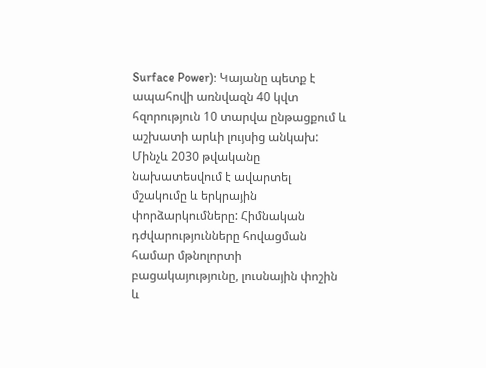Surface Power): Կայանը պետք է ապահովի առնվազն 40 կվտ հզորություն 10 տարվա ընթացքում և աշխատի արևի լույսից անկախ: Մինչև 2030 թվականը նախատեսվում է ավարտել մշակումը և երկրային փորձարկումները: Հիմնական դժվարությունները հովացման համար մթնոլորտի բացակայությունը, լուսնային փոշին և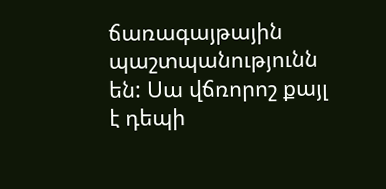ճառագայթային պաշտպանությունն են: Սա վճռորոշ քայլ է դեպի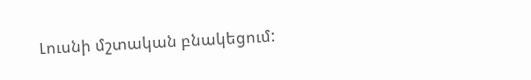Լուսնի մշտական բնակեցում: